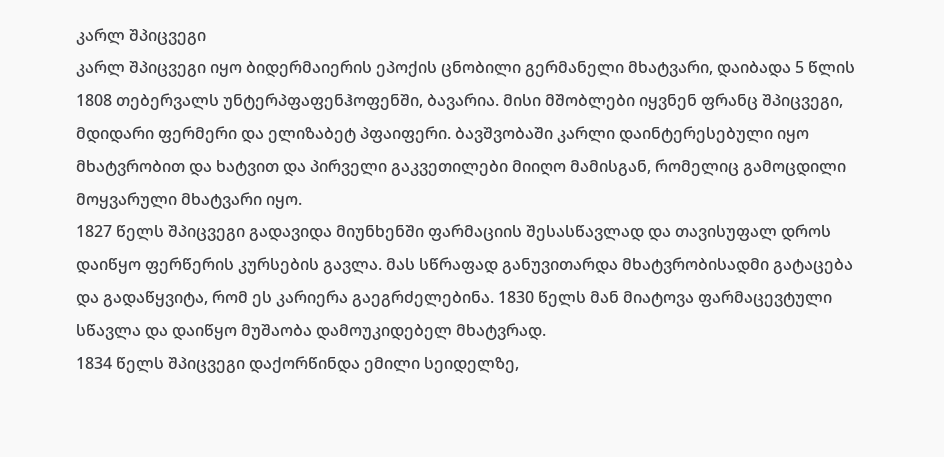კარლ შპიცვეგი
კარლ შპიცვეგი იყო ბიდერმაიერის ეპოქის ცნობილი გერმანელი მხატვარი, დაიბადა 5 წლის 1808 თებერვალს უნტერპფაფენჰოფენში, ბავარია. მისი მშობლები იყვნენ ფრანც შპიცვეგი, მდიდარი ფერმერი და ელიზაბეტ პფაიფერი. ბავშვობაში კარლი დაინტერესებული იყო მხატვრობით და ხატვით და პირველი გაკვეთილები მიიღო მამისგან, რომელიც გამოცდილი მოყვარული მხატვარი იყო.
1827 წელს შპიცვეგი გადავიდა მიუნხენში ფარმაციის შესასწავლად და თავისუფალ დროს დაიწყო ფერწერის კურსების გავლა. მას სწრაფად განუვითარდა მხატვრობისადმი გატაცება და გადაწყვიტა, რომ ეს კარიერა გაეგრძელებინა. 1830 წელს მან მიატოვა ფარმაცევტული სწავლა და დაიწყო მუშაობა დამოუკიდებელ მხატვრად.
1834 წელს შპიცვეგი დაქორწინდა ემილი სეიდელზე,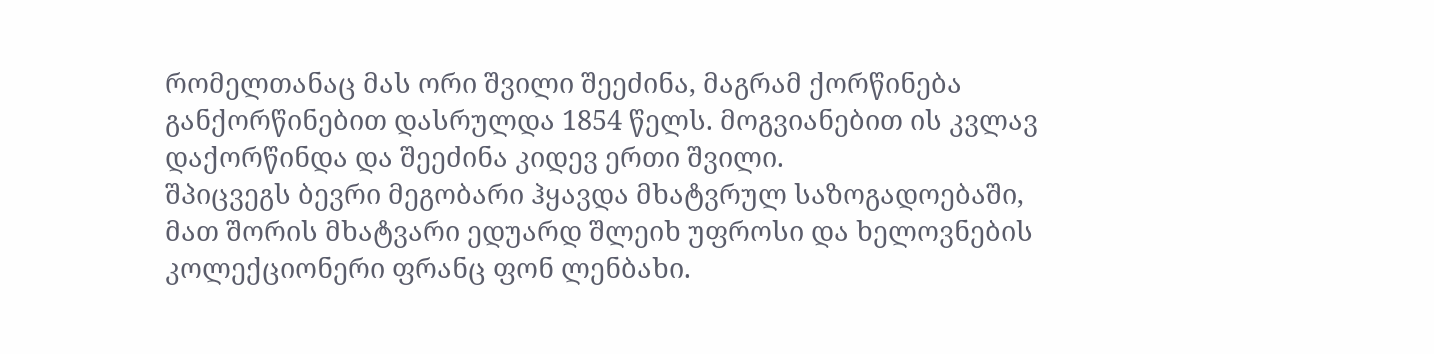რომელთანაც მას ორი შვილი შეეძინა, მაგრამ ქორწინება განქორწინებით დასრულდა 1854 წელს. მოგვიანებით ის კვლავ დაქორწინდა და შეეძინა კიდევ ერთი შვილი.
შპიცვეგს ბევრი მეგობარი ჰყავდა მხატვრულ საზოგადოებაში, მათ შორის მხატვარი ედუარდ შლეიხ უფროსი და ხელოვნების კოლექციონერი ფრანც ფონ ლენბახი.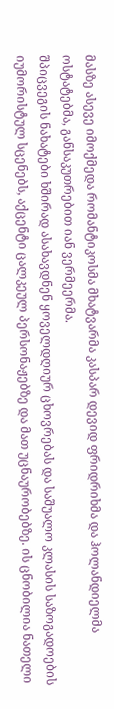მასზე ასევე იმოქმედა რომანტიკოსმა მხატვარმა კასპარ დევიდ ფრიდრიხმა და ჰოლანდიელმა ოსტატებმა, განსაკუთრებით იან ვერმეერმა.
შპიცვეგის ნახატები ხშირად ასახავდნენ ყოველდღიურ ცხოვრებას და საშუალო კლასის საზოგადოების იუმორისტულ სცენებს, აქცენტი ცალკეულ პერსონაჟებზე და მათ უცნაურობებზე. ის ცნობილია ნათელი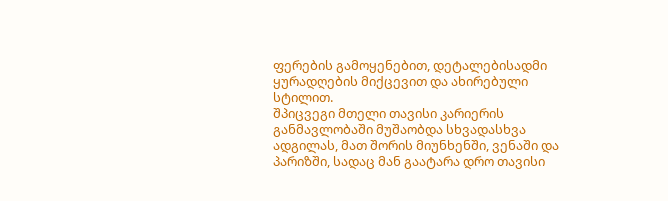ფერების გამოყენებით, დეტალებისადმი ყურადღების მიქცევით და ახირებული სტილით.
შპიცვეგი მთელი თავისი კარიერის განმავლობაში მუშაობდა სხვადასხვა ადგილას, მათ შორის მიუნხენში, ვენაში და პარიზში, სადაც მან გაატარა დრო თავისი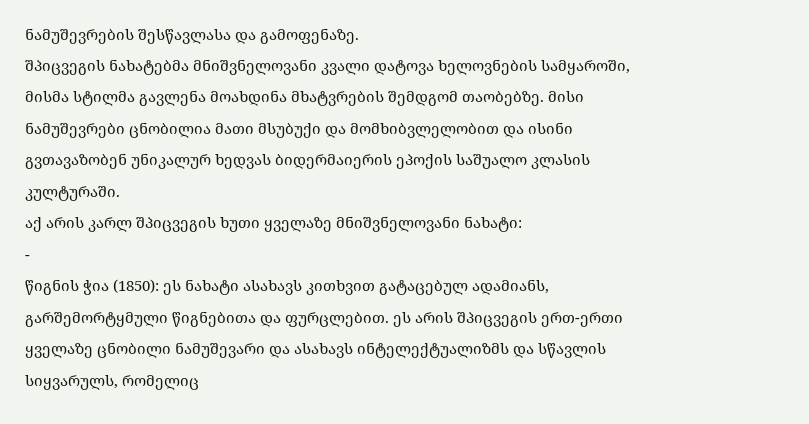ნამუშევრების შესწავლასა და გამოფენაზე.
შპიცვეგის ნახატებმა მნიშვნელოვანი კვალი დატოვა ხელოვნების სამყაროში, მისმა სტილმა გავლენა მოახდინა მხატვრების შემდგომ თაობებზე. მისი ნამუშევრები ცნობილია მათი მსუბუქი და მომხიბვლელობით და ისინი გვთავაზობენ უნიკალურ ხედვას ბიდერმაიერის ეპოქის საშუალო კლასის კულტურაში.
აქ არის კარლ შპიცვეგის ხუთი ყველაზე მნიშვნელოვანი ნახატი:
-
წიგნის ჭია (1850): ეს ნახატი ასახავს კითხვით გატაცებულ ადამიანს, გარშემორტყმული წიგნებითა და ფურცლებით. ეს არის შპიცვეგის ერთ-ერთი ყველაზე ცნობილი ნამუშევარი და ასახავს ინტელექტუალიზმს და სწავლის სიყვარულს, რომელიც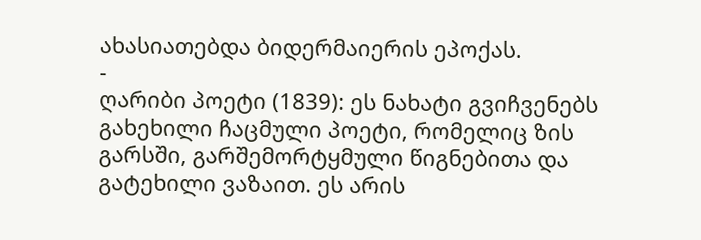ახასიათებდა ბიდერმაიერის ეპოქას.
-
ღარიბი პოეტი (1839): ეს ნახატი გვიჩვენებს გახეხილი ჩაცმული პოეტი, რომელიც ზის გარსში, გარშემორტყმული წიგნებითა და გატეხილი ვაზაით. ეს არის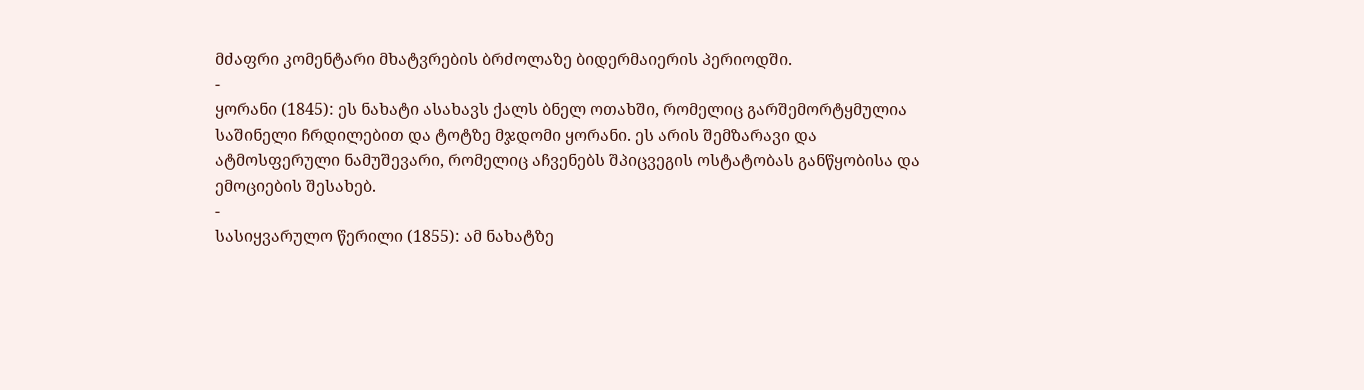მძაფრი კომენტარი მხატვრების ბრძოლაზე ბიდერმაიერის პერიოდში.
-
ყორანი (1845): ეს ნახატი ასახავს ქალს ბნელ ოთახში, რომელიც გარშემორტყმულია საშინელი ჩრდილებით და ტოტზე მჯდომი ყორანი. ეს არის შემზარავი და ატმოსფერული ნამუშევარი, რომელიც აჩვენებს შპიცვეგის ოსტატობას განწყობისა და ემოციების შესახებ.
-
სასიყვარულო წერილი (1855): ამ ნახატზე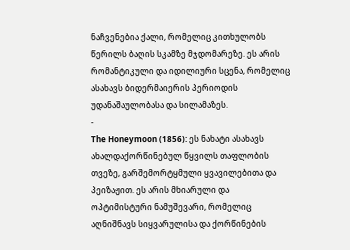ნაჩვენებია ქალი, რომელიც კითხულობს წერილს ბაღის სკამზე მჯდომარეზე. ეს არის რომანტიკული და იდილიური სცენა, რომელიც ასახავს ბიდერმაიერის პერიოდის უდანაშაულობასა და სილამაზეს.
-
The Honeymoon (1856): ეს ნახატი ასახავს ახალდაქორწინებულ წყვილს თაფლობის თვეზე, გარშემორტყმული ყვავილებითა და პეიზაჟით. ეს არის მხიარული და ოპტიმისტური ნამუშევარი, რომელიც აღნიშნავს სიყვარულისა და ქორწინების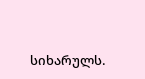სიხარულს.